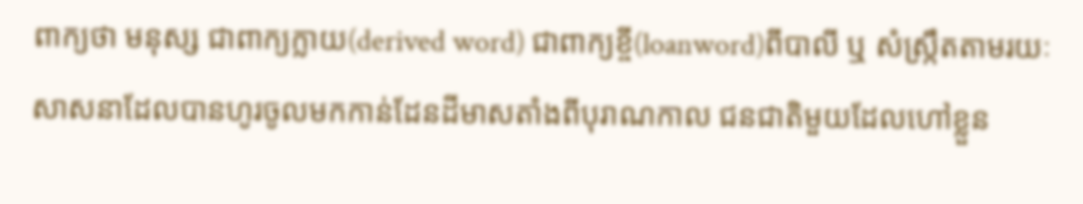ពាក្យថា មនុស្ស ជាពាក្យក្លាយ(derived word) ជាពាក្យខ្ចី(loanword)ពីបាលី ឬ សំស្រ្កឹតតាមរយៈ សាសនាដែលបានហូរចូលមកកាន់ដែនដីមាសតាំងពីបុរាណកាល ជនជាតិមួយដែលហៅខ្លួន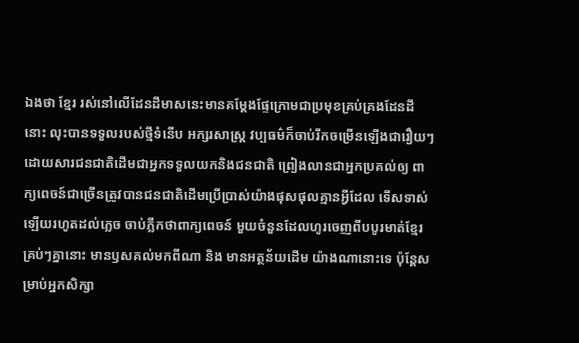ឯងថា ខ្មែរ រស់នៅលើដែនដីមាសនេះមានគម្តែងផ្ទែក្រោមជាប្រមុខគ្រប់គ្រងដែនដីនោះ លុះបានទទួលរបស់ថ្មីទំនើប អក្សរសាស្ត្រ វប្បធម៌ក៏ចាប់រីកចម្រើនឡើងជារឿយៗដោយសារជនជាតិដើមជាអ្នកទទួលយកនិងជនជាតិ ព្រៀងលានជាអ្នកប្រគល់ឲ្យ ពាក្យពេចន៍ជាច្រើនត្រូវបានជនជាតិដើមប្រើប្រាស់យ៉ាងផុសផុលគ្មានអ្វីដែល ទើសទាស់ឡើយរហូតដល់ភ្លេច ចាប់ភ្លឹកថាពាក្យពេចន៍ មួយចំនួនដែលហូរចេញពីបបូរមាត់ខ្មែរគ្រប់ៗគ្នានោះ មានឫសគល់មកពីណា និង មានអត្ថន័យដើម យ៉ាងណានោះទេ ប៉ុន្តែសម្រាប់អ្នកសិក្សា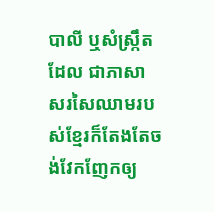បាលី ឬសំស្ក្រឹតដែល ជាភាសាសរសៃឈាមរបស់ខ្មែរក៏តែងតែចង់វែកញែកឲ្យ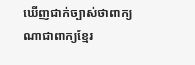ឃើញជាក់ច្បាស់ថាពាក្យណាជាពាក្យខ្មែរ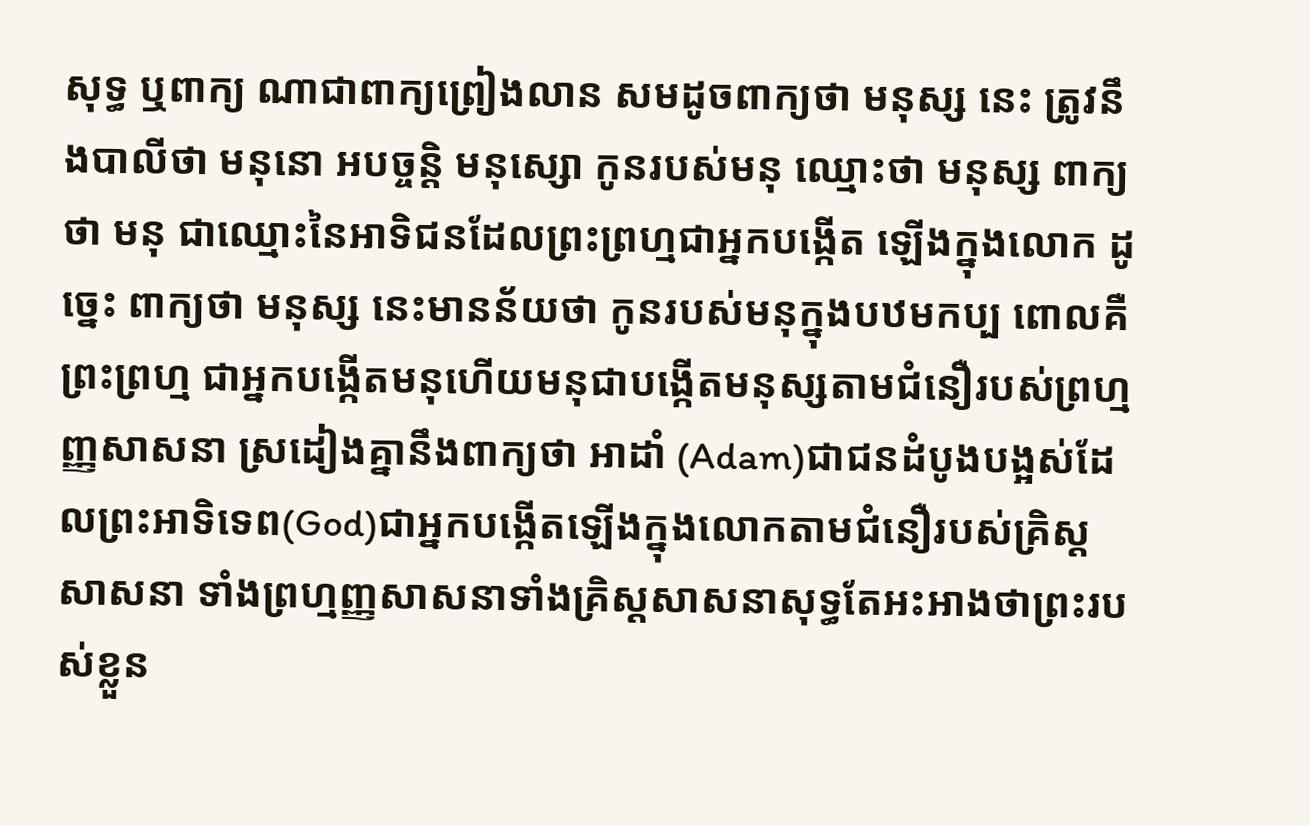សុទ្ធ ឬពាក្យ ណាជាពាក្យព្រៀងលាន សមដូចពាក្យថា មនុស្ស នេះ ត្រូវនឹងបាលីថា មនុនោ អបច្ចន្តិ មនុស្សោ កូនរបស់មនុ ឈ្មោះថា មនុស្ស ពាក្យថា មនុ ជាឈ្មោះនៃអាទិជនដែលព្រះព្រហ្មជាអ្នកបង្កើត ឡើងក្នុងលោក ដូច្នេះ ពាក្យថា មនុស្ស នេះមានន័យថា កូនរបស់មនុក្នុងបឋមកប្ប ពោលគឺ ព្រះព្រហ្ម ជាអ្នកបង្កើតមនុហើយមនុជាបង្កើតមនុស្សតាមជំនឿរបស់ព្រហ្មញ្ញសាសនា ស្រដៀងគ្នានឹងពាក្យថា អាដាំ (Adam)ជាជនដំបូងបង្អស់ដែលព្រះអាទិទេព(God)ជាអ្នកបង្កើតឡើងក្នុងលោកតាមជំនឿរបស់គ្រិស្ត សាសនា ទាំងព្រហ្មញ្ញសាសនាទាំងគ្រិស្តសាសនាសុទ្ធតែអះអាងថាព្រះរបស់ខ្លួន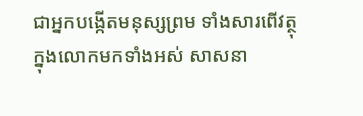ជាអ្នកបង្កើតមនុស្សព្រម ទាំងសារពើវត្ថុក្នុងលោកមកទាំងអស់ សាសនា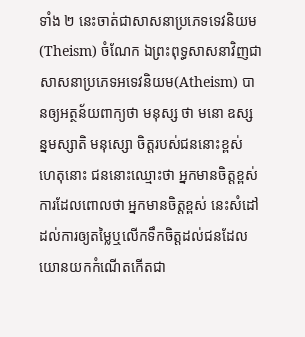ទាំង ២ នេះចាត់ជាសាសនាប្រភេទទេវនិយម(Theism) ចំណែក ឯព្រះពុទ្ធសាសនាវិញជាសាសនាប្រភេទអទេវនិយម(Atheism) បានឲ្យអត្ថន័យពាក្យថា មនុស្ស ថា មនោ ឧស្សន្នមស្សាតិ មនុស្សោ ចិត្តរបស់ជននោះខ្ពស់ ហេតុនោះ ជននោះឈ្មោះថា អ្នកមានចិត្តខ្ពស់ ការដែលពោលថា អ្នកមានចិត្តខ្ពស់ នេះសំដៅដល់ការឲ្យតម្លៃឬលើកទឹកចិត្តដល់ជនដែលយោនយកកំណើតកើតជា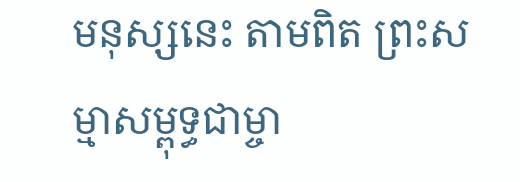មនុស្សនេះ តាមពិត ព្រះសម្មាសម្ពុទ្ធជាម្ចា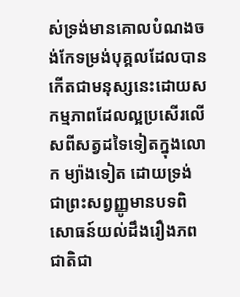ស់ទ្រង់មានគោលបំណងចង់កែទម្រង់បុគ្គលដែលបាន កើតជាមនុស្សនេះដោយសកម្មភាពដែលល្អប្រសើរលើសពីសត្វដទៃទៀតក្នុងលោក ម្យ៉ាងទៀត ដោយទ្រង់ ជាព្រះសព្វញ្ញូមានបទពិសោធន៍យល់ដឹងរឿងភពជាតិជា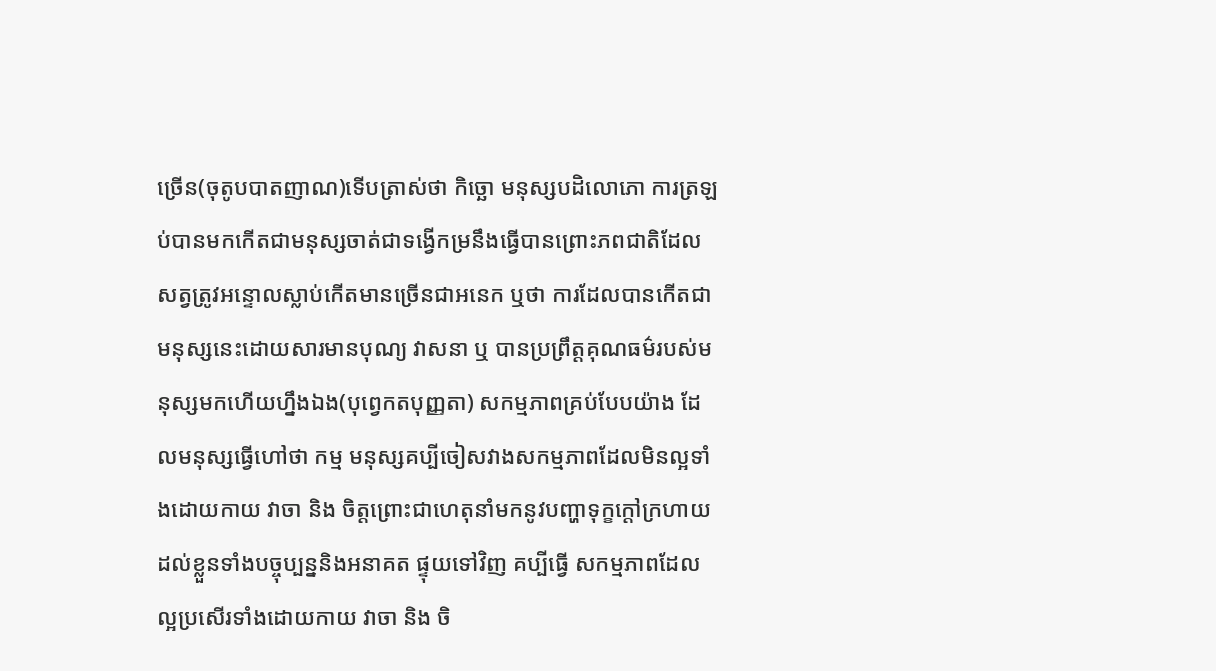ច្រើន(ចុតូបបាតញាណ)ទើបត្រាស់ថា កិច្ឆោ មនុស្សបដិលោភោ ការត្រឡប់បានមកកើតជាមនុស្សចាត់ជាទង្វើកម្រនឹងធ្វើបានព្រោះភពជាតិដែល សត្វត្រូវអន្ទោលស្លាប់កើតមានច្រើនជាអនេក ឬថា ការដែលបានកើតជាមនុស្សនេះដោយសារមានបុណ្យ វាសនា ឬ បានប្រព្រឹត្តគុណធម៌របស់មនុស្សមកហើយហ្នឹងឯង(បុព្វេកតបុញ្ញតា) សកម្មភាពគ្រប់បែបយ៉ាង ដែលមនុស្សធ្វើហៅថា កម្ម មនុស្សគប្បីចៀសវាងសកម្មភាពដែលមិនល្អទាំងដោយកាយ វាចា និង ចិត្តព្រោះជាហេតុនាំមកនូវបញ្ហាទុក្ខក្តៅក្រហាយដល់ខ្លួនទាំងបច្ចុប្បន្ននិងអនាគត ផ្ទុយទៅវិញ គប្បីធ្វើ សកម្មភាពដែលល្អប្រសើរទាំងដោយកាយ វាចា និង ចិ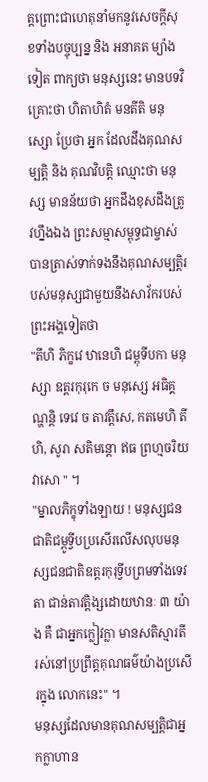ត្តព្រោះជាហេតុនាំមកនូវសេចក្តីសុខទាំងបច្ចុប្បន្ន និង អនាគត ម្យ៉ាងទៀត ពាក្យថា មនុស្សនេះ មានបទវិគ្រោះថា ហិតាហិតំ មនតីតិ មនុស្សោ ប្រែថា អ្នក ដែលដឹងគុណសម្បត្តិ និង គុណវិបត្តិ ឈ្មោះថា មនុស្ស មានន័យថា អ្នកដឹងខុសដឹងត្រូវហ្នឹងឯង ព្រះសម្មាសម្ពុទ្ធជាម្ចាស់បានត្រាស់ទាក់ទងនឹងគុណសម្បត្តិរបស់មនុស្សជាមួយនឹងសាវ័ករបស់ព្រះអង្គទៀតថា
"តីហិ ភិក្ខវេ ឋានេហិ ជម្ពុទីបកា មនុស្សា ឧត្តរកុរុកេ ច មនុស្សេ អធិគ្គណ្ហន្តិ ទេវេ ច តាវតឹ្តសេ, កតមេហិ តីហិ, សូរា សតិមន្តោ ឥធ ព្រហ្មចរិយវាសោ " ។
"ម្នាលភិក្ខុទាំងឡាយ ! មនុស្សជនជាតិជម្ពូទ្វីបប្រសើរលើសលុបមនុស្សជនជាតិឧត្តរកុរុទ្វីបព្រមទាំងទេវតា ជាន់តាវតិ្តង្សដោយឋានៈ ៣ យ៉ាង គឺ ជាអ្នកក្លៀវក្លា មានសតិស្មារតី រស់នៅប្រព្រឹត្តគុណធម៌យ៉ាងប្រសើរក្នុង លោកនេះ" ។
មនុស្សដែលមានគុណសម្បត្តិជាអ្នកក្លាហាន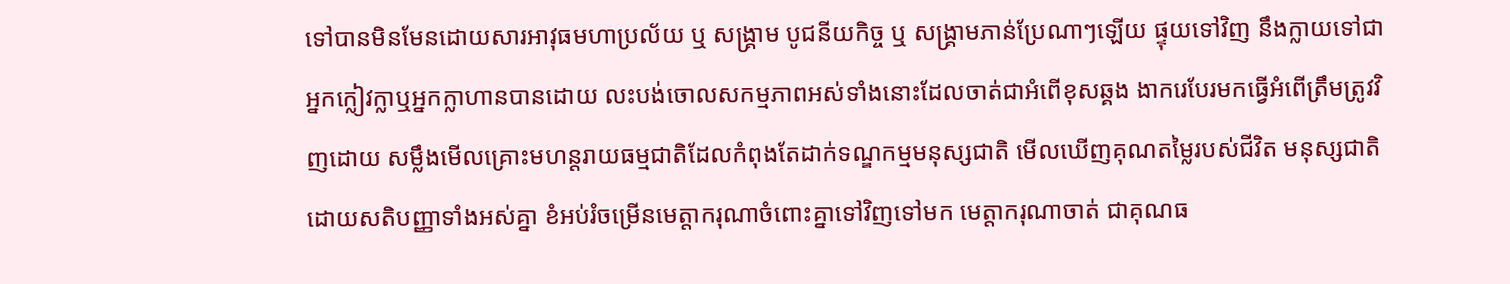ទៅបានមិនមែនដោយសារអាវុធមហាប្រល័យ ឬ សង្គ្រាម បូជនីយកិច្ច ឬ សង្គ្រាមភាន់ប្រែណាៗឡើយ ផ្ទុយទៅវិញ នឹងក្លាយទៅជាអ្នកក្លៀវក្លាឬអ្នកក្លាហានបានដោយ លះបង់ចោលសកម្មភាពអស់ទាំងនោះដែលចាត់ជាអំពើខុសឆ្គង ងាករេបែរមកធ្វើអំពើត្រឹមត្រូវវិញដោយ សម្លឹងមើលគ្រោះមហន្តរាយធម្មជាតិដែលកំពុងតែដាក់ទណ្ឌកម្មមនុស្សជាតិ មើលឃើញគុណតម្លៃរបស់ជីវិត មនុស្សជាតិដោយសតិបញ្ញាទាំងអស់គ្នា ខំអប់រំចម្រើនមេត្តាករុណាចំពោះគ្នាទៅវិញទៅមក មេត្តាករុណាចាត់ ជាគុណធ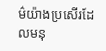ម៌យ៉ាងប្រសើរដែលមនុ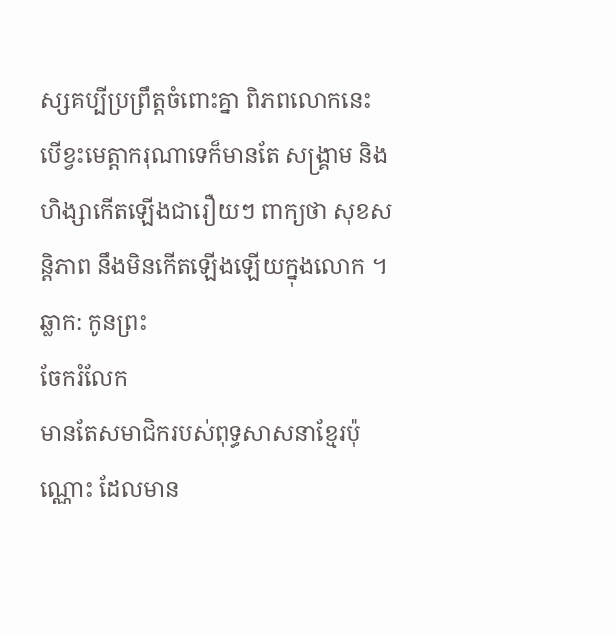ស្សគប្បីប្រព្រឹត្តចំពោះគ្នា ពិភពលោកនេះ បើខ្វះមេត្តាករុណាទេក៏មានតែ សង្គ្រាម និង ហិង្សាកើតឡើងជារឿយៗ ពាក្យថា សុខសន្តិភាព នឹងមិនកើតឡើងឡើយក្នុងលោក ។
ឆ្លាក: កូនព្រះ
ចែករំលែក
មានតែសមាជិករបស់ពុទ្ធសាសនាខ្មែរប៉ុណ្ណោះ ដែលមាន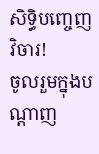សិទ្ធិបញ្ចេញវិចារ!
ចូលរួមក្នុងបណ្តាញ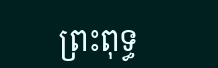ព្រះពុទ្ធ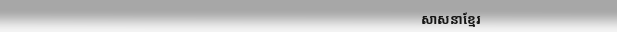សាសនាខ្មែរ